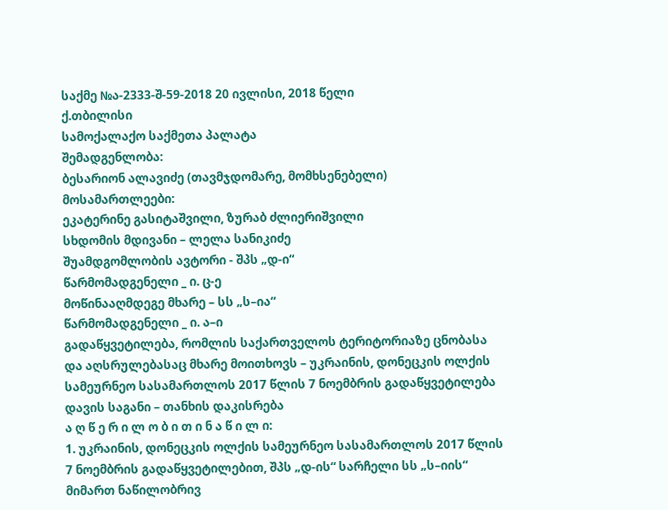საქმე №ა-2333-შ-59-2018 20 ივლისი, 2018 წელი
ქ.თბილისი
სამოქალაქო საქმეთა პალატა
შემადგენლობა:
ბესარიონ ალავიძე (თავმჯდომარე, მომხსენებელი)
მოსამართლეები:
ეკატერინე გასიტაშვილი, ზურაბ ძლიერიშვილი
სხდომის მდივანი – ლელა სანიკიძე
შუამდგომლობის ავტორი - შპს „დ-ი“
წარმომადგენელი _ ი. ც-ე
მოწინააღმდეგე მხარე – სს „ს–ია“
წარმომადგენელი _ ი. ა–ი
გადაწყვეტილება, რომლის საქართველოს ტერიტორიაზე ცნობასა და აღსრულებასაც მხარე მოითხოვს – უკრაინის, დონეცკის ოლქის სამეურნეო სასამართლოს 2017 წლის 7 ნოემბრის გადაწყვეტილება
დავის საგანი – თანხის დაკისრება
ა ღ წ ე რ ი ლ ო ბ ი თ ი ნ ა წ ი ლ ი:
1. უკრაინის, დონეცკის ოლქის სამეურნეო სასამართლოს 2017 წლის 7 ნოემბრის გადაწყვეტილებით, შპს „დ-ის“ სარჩელი სს „ს–იის“ მიმართ ნაწილობრივ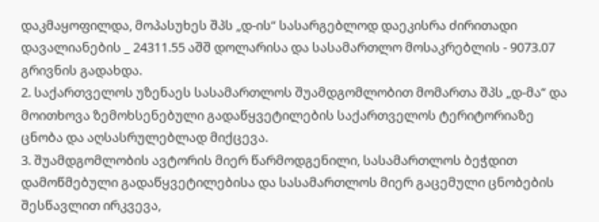დაკმაყოფილდა, მოპასუხეს შპს „დ-ის“ სასარგებლოდ დაეკისრა ძირითადი დავალიანების _ 24311.55 აშშ დოლარისა და სასამართლო მოსაკრებლის - 9073.07 გრივნის გადახდა.
2. საქართველოს უზენაეს სასამართლოს შუამდგომლობით მომართა შპს „დ-მა“ და მოითხოვა ზემოხსენებული გადაწყვეტილების საქართველოს ტერიტორიაზე ცნობა და აღსასრულებლად მიქცევა.
3. შუამდგომლობის ავტორის მიერ წარმოდგენილი, სასამართლოს ბეჭდით დამოწმებული გადაწყვეტილებისა და სასამართლოს მიერ გაცემული ცნობების შესწავლით ირკვევა,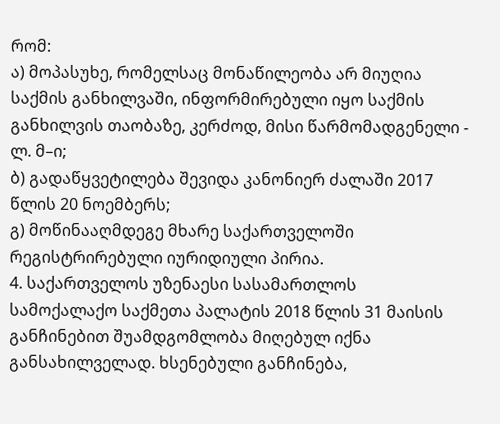რომ:
ა) მოპასუხე, რომელსაც მონაწილეობა არ მიუღია საქმის განხილვაში, ინფორმირებული იყო საქმის განხილვის თაობაზე, კერძოდ, მისი წარმომადგენელი - ლ. მ–ი;
ბ) გადაწყვეტილება შევიდა კანონიერ ძალაში 2017 წლის 20 ნოემბერს;
გ) მოწინააღმდეგე მხარე საქართველოში რეგისტრირებული იურიდიული პირია.
4. საქართველოს უზენაესი სასამართლოს სამოქალაქო საქმეთა პალატის 2018 წლის 31 მაისის განჩინებით შუამდგომლობა მიღებულ იქნა განსახილველად. ხსენებული განჩინება,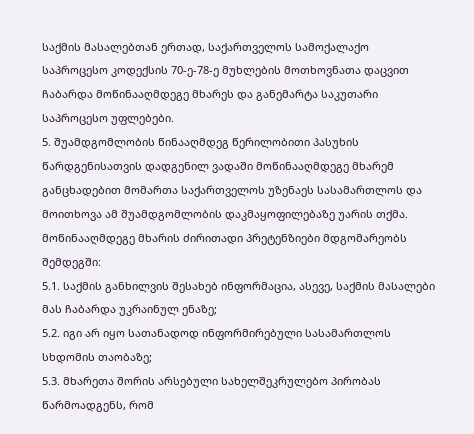საქმის მასალებთან ერთად, საქართველოს სამოქალაქო საპროცესო კოდექსის 70-ე-78-ე მუხლების მოთხოვნათა დაცვით ჩაბარდა მოწინააღმდეგე მხარეს და განემარტა საკუთარი საპროცესო უფლებები.
5. შუამდგომლობის წინააღმდეგ წერილობითი პასუხის წარდგენისათვის დადგენილ ვადაში მოწინააღმდეგე მხარემ განცხადებით მომართა საქართველოს უზენაეს სასამართლოს და მოითხოვა ამ შუამდგომლობის დაკმაყოფილებაზე უარის თქმა. მოწინააღმდეგე მხარის ძირითადი პრეტენზიები მდგომარეობს შემდეგში:
5.1. საქმის განხილვის შესახებ ინფორმაცია, ასევე, საქმის მასალები მას ჩაბარდა უკრაინულ ენაზე;
5.2. იგი არ იყო სათანადოდ ინფორმირებული სასამართლოს სხდომის თაობაზე;
5.3. მხარეთა შორის არსებული სახელშეკრულებო პირობას წარმოადგენს, რომ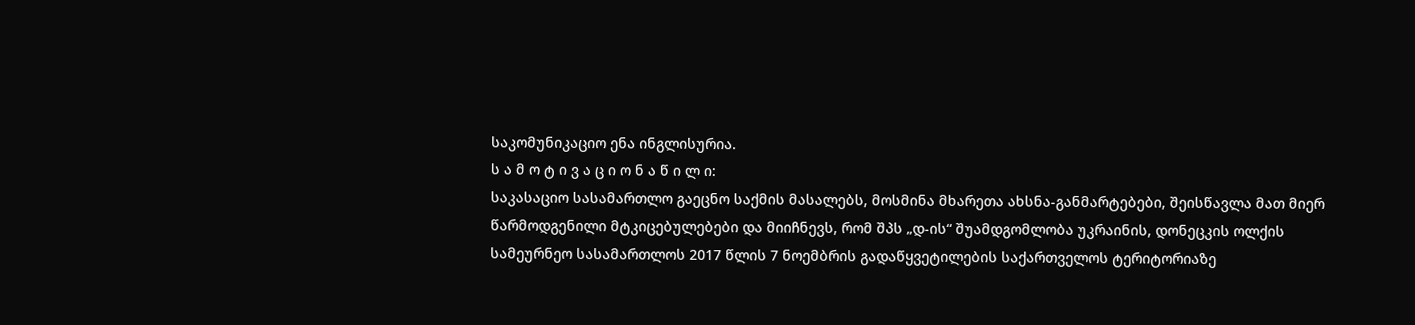საკომუნიკაციო ენა ინგლისურია.
ს ა მ ო ტ ი ვ ა ც ი ო ნ ა წ ი ლ ი:
საკასაციო სასამართლო გაეცნო საქმის მასალებს, მოსმინა მხარეთა ახსნა-განმარტებები, შეისწავლა მათ მიერ წარმოდგენილი მტკიცებულებები და მიიჩნევს, რომ შპს „დ-ის“ შუამდგომლობა უკრაინის, დონეცკის ოლქის სამეურნეო სასამართლოს 2017 წლის 7 ნოემბრის გადაწყვეტილების საქართველოს ტერიტორიაზე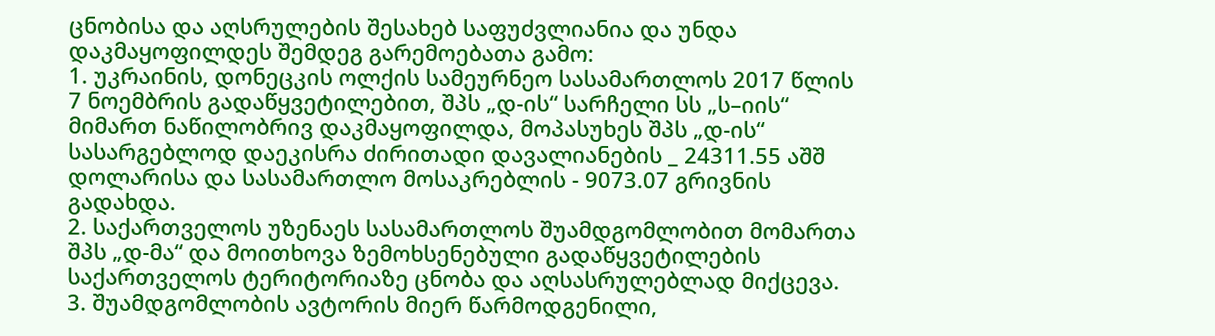ცნობისა და აღსრულების შესახებ საფუძვლიანია და უნდა დაკმაყოფილდეს შემდეგ გარემოებათა გამო:
1. უკრაინის, დონეცკის ოლქის სამეურნეო სასამართლოს 2017 წლის 7 ნოემბრის გადაწყვეტილებით, შპს „დ-ის“ სარჩელი სს „ს–იის“ მიმართ ნაწილობრივ დაკმაყოფილდა, მოპასუხეს შპს „დ-ის“ სასარგებლოდ დაეკისრა ძირითადი დავალიანების _ 24311.55 აშშ დოლარისა და სასამართლო მოსაკრებლის - 9073.07 გრივნის გადახდა.
2. საქართველოს უზენაეს სასამართლოს შუამდგომლობით მომართა შპს „დ-მა“ და მოითხოვა ზემოხსენებული გადაწყვეტილების საქართველოს ტერიტორიაზე ცნობა და აღსასრულებლად მიქცევა.
3. შუამდგომლობის ავტორის მიერ წარმოდგენილი,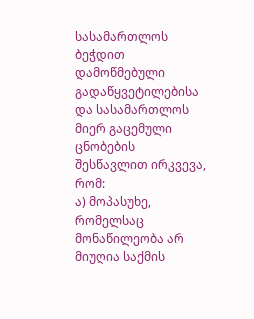სასამართლოს ბეჭდით დამოწმებული გადაწყვეტილებისა და სასამართლოს მიერ გაცემული ცნობების შესწავლით ირკვევა, რომ:
ა) მოპასუხე, რომელსაც მონაწილეობა არ მიუღია საქმის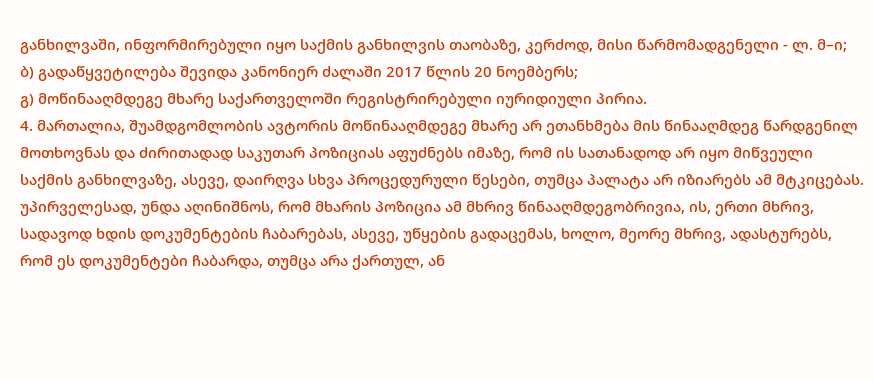განხილვაში, ინფორმირებული იყო საქმის განხილვის თაობაზე, კერძოდ, მისი წარმომადგენელი - ლ. მ–ი;
ბ) გადაწყვეტილება შევიდა კანონიერ ძალაში 2017 წლის 20 ნოემბერს;
გ) მოწინააღმდეგე მხარე საქართველოში რეგისტრირებული იურიდიული პირია.
4. მართალია, შუამდგომლობის ავტორის მოწინააღმდეგე მხარე არ ეთანხმება მის წინააღმდეგ წარდგენილ მოთხოვნას და ძირითადად საკუთარ პოზიციას აფუძნებს იმაზე, რომ ის სათანადოდ არ იყო მიწვეული საქმის განხილვაზე, ასევე, დაირღვა სხვა პროცედურული წესები, თუმცა პალატა არ იზიარებს ამ მტკიცებას. უპირველესად, უნდა აღინიშნოს, რომ მხარის პოზიცია ამ მხრივ წინააღმდეგობრივია, ის, ერთი მხრივ, სადავოდ ხდის დოკუმენტების ჩაბარებას, ასევე, უწყების გადაცემას, ხოლო, მეორე მხრივ, ადასტურებს, რომ ეს დოკუმენტები ჩაბარდა, თუმცა არა ქართულ, ან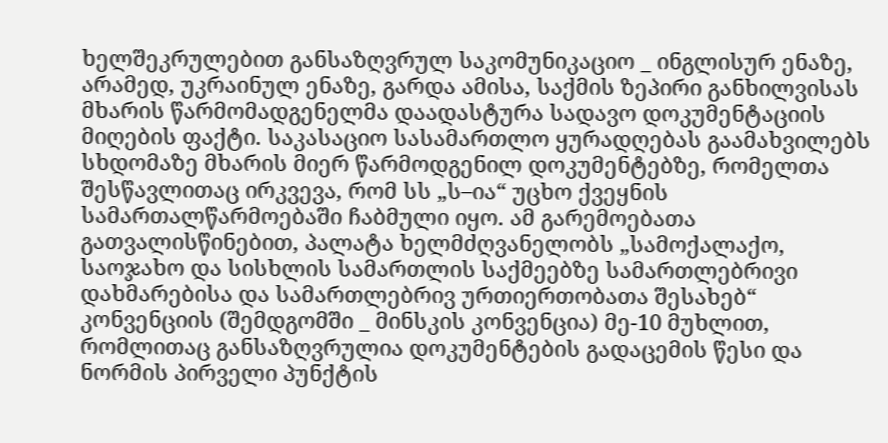ხელშეკრულებით განსაზღვრულ საკომუნიკაციო _ ინგლისურ ენაზე, არამედ, უკრაინულ ენაზე, გარდა ამისა, საქმის ზეპირი განხილვისას მხარის წარმომადგენელმა დაადასტურა სადავო დოკუმენტაციის მიღების ფაქტი. საკასაციო სასამართლო ყურადღებას გაამახვილებს სხდომაზე მხარის მიერ წარმოდგენილ დოკუმენტებზე, რომელთა შესწავლითაც ირკვევა, რომ სს „ს–ია“ უცხო ქვეყნის სამართალწარმოებაში ჩაბმული იყო. ამ გარემოებათა გათვალისწინებით, პალატა ხელმძღვანელობს „სამოქალაქო, საოჯახო და სისხლის სამართლის საქმეებზე სამართლებრივი დახმარებისა და სამართლებრივ ურთიერთობათა შესახებ“ კონვენციის (შემდგომში _ მინსკის კონვენცია) მე-10 მუხლით, რომლითაც განსაზღვრულია დოკუმენტების გადაცემის წესი და ნორმის პირველი პუნქტის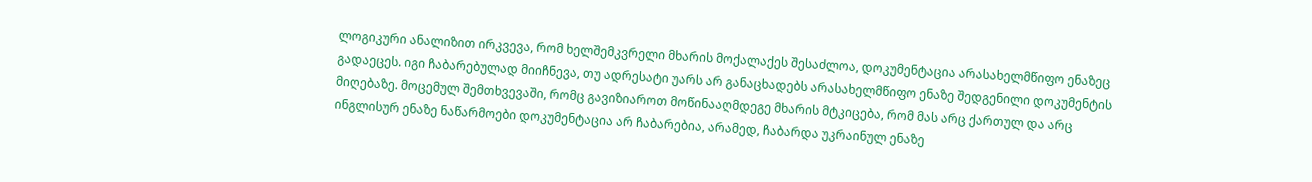ლოგიკური ანალიზით ირკვევა, რომ ხელშემკვრელი მხარის მოქალაქეს შესაძლოა, დოკუმენტაცია არასახელმწიფო ენაზეც გადაეცეს. იგი ჩაბარებულად მიიჩნევა, თუ ადრესატი უარს არ განაცხადებს არასახელმწიფო ენაზე შედგენილი დოკუმენტის მიღებაზე. მოცემულ შემთხვევაში, რომც გავიზიაროთ მოწინააღმდეგე მხარის მტკიცება, რომ მას არც ქართულ და არც ინგლისურ ენაზე ნაწარმოები დოკუმენტაცია არ ჩაბარებია, არამედ, ჩაბარდა უკრაინულ ენაზე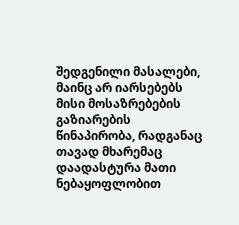შედგენილი მასალები, მაინც არ იარსებებს მისი მოსაზრებების გაზიარების წინაპირობა, რადგანაც თავად მხარემაც დაადასტურა მათი ნებაყოფლობით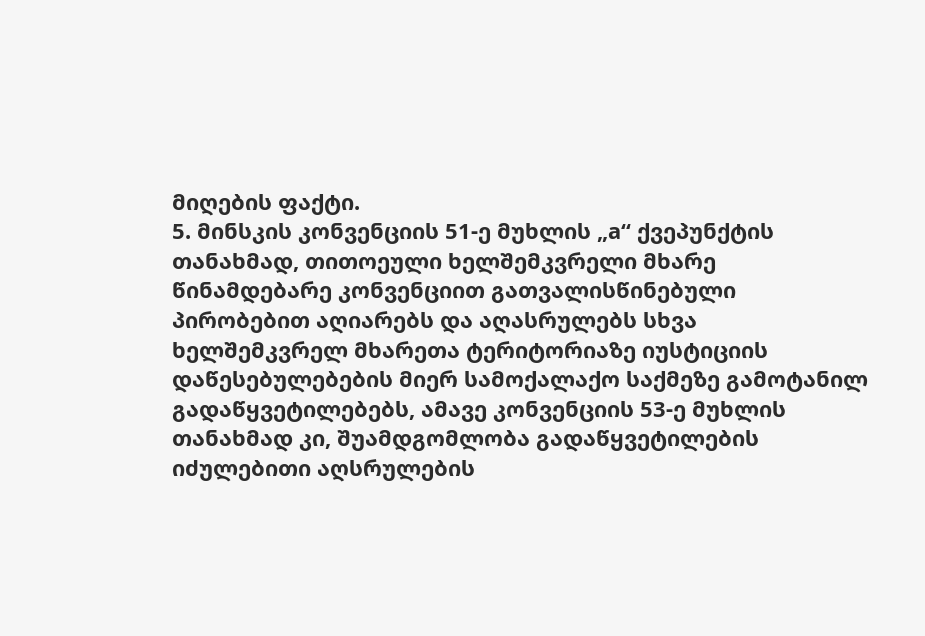მიღების ფაქტი.
5. მინსკის კონვენციის 51-ე მუხლის „а“ ქვეპუნქტის თანახმად, თითოეული ხელშემკვრელი მხარე წინამდებარე კონვენციით გათვალისწინებული პირობებით აღიარებს და აღასრულებს სხვა ხელშემკვრელ მხარეთა ტერიტორიაზე იუსტიციის დაწესებულებების მიერ სამოქალაქო საქმეზე გამოტანილ გადაწყვეტილებებს, ამავე კონვენციის 53-ე მუხლის თანახმად კი, შუამდგომლობა გადაწყვეტილების იძულებითი აღსრულების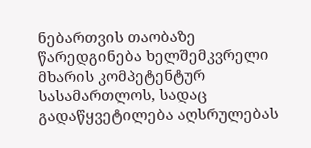ნებართვის თაობაზე წარედგინება ხელშემკვრელი მხარის კომპეტენტურ სასამართლოს, სადაც გადაწყვეტილება აღსრულებას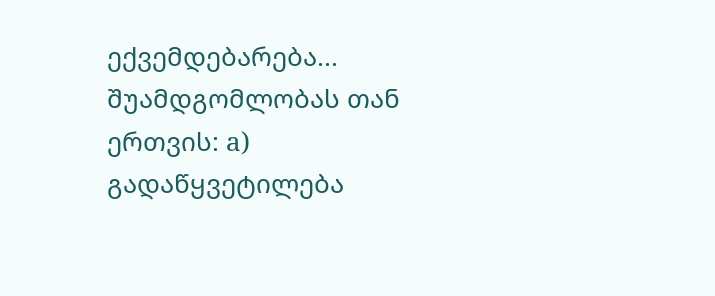ექვემდებარება... შუამდგომლობას თან ერთვის: а) გადაწყვეტილება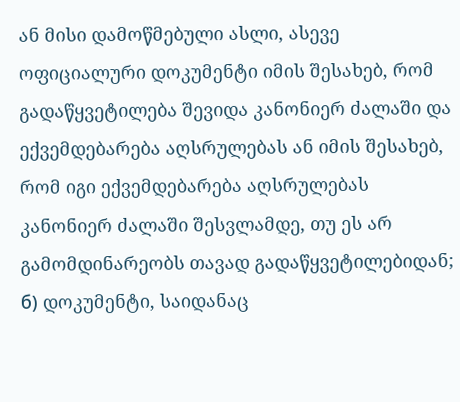ან მისი დამოწმებული ასლი, ასევე ოფიციალური დოკუმენტი იმის შესახებ, რომ გადაწყვეტილება შევიდა კანონიერ ძალაში და ექვემდებარება აღსრულებას ან იმის შესახებ, რომ იგი ექვემდებარება აღსრულებას კანონიერ ძალაში შესვლამდე, თუ ეს არ გამომდინარეობს თავად გადაწყვეტილებიდან; б) დოკუმენტი, საიდანაც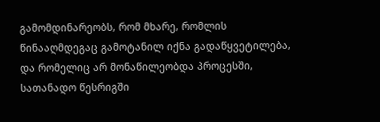გამომდინარეობს, რომ მხარე, რომლის წინააღმდეგაც გამოტანილ იქნა გადაწყვეტილება, და რომელიც არ მონაწილეობდა პროცესში, სათანადო წესრიგში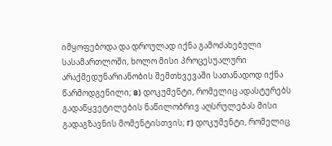იმყოფებოდა და დროულად იქნა გამოძახებული სასამართლოში, ხოლო მისი პროცესუალური არაქმედუნარიანობის შემთხვევაში სათანადოდ იქნა წარმოდგენილი; в) დოკუმენტი, რომელიც ადასტურებს გადაწყვეტილების ნაწილობრივ აღსრულებას მისი გადაგზავნის მომენტისთვის; г) დოკუმენტი, რომელიც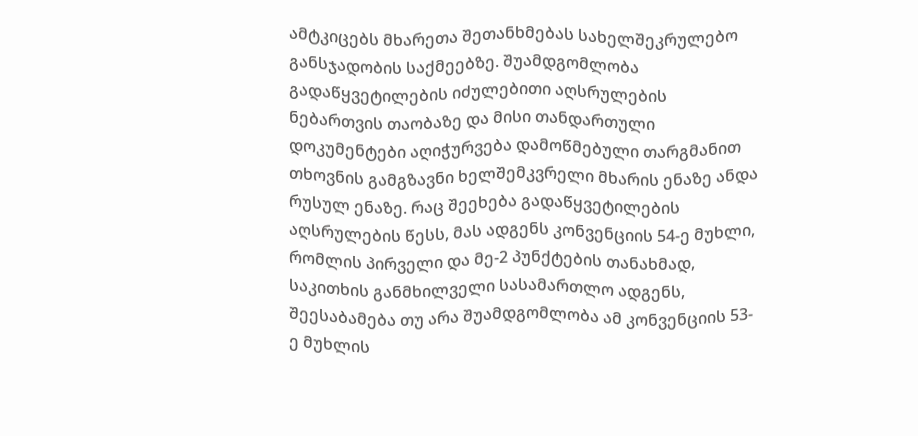ამტკიცებს მხარეთა შეთანხმებას სახელშეკრულებო განსჯადობის საქმეებზე. შუამდგომლობა გადაწყვეტილების იძულებითი აღსრულების ნებართვის თაობაზე და მისი თანდართული დოკუმენტები აღიჭურვება დამოწმებული თარგმანით თხოვნის გამგზავნი ხელშემკვრელი მხარის ენაზე ანდა რუსულ ენაზე. რაც შეეხება გადაწყვეტილების აღსრულების წესს, მას ადგენს კონვენციის 54-ე მუხლი, რომლის პირველი და მე-2 პუნქტების თანახმად, საკითხის განმხილველი სასამართლო ადგენს, შეესაბამება თუ არა შუამდგომლობა ამ კონვენციის 53-ე მუხლის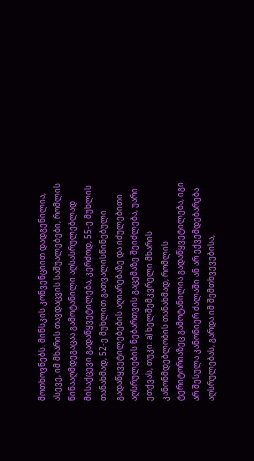მოთხოვნებს. მინსკის კონვენციით დადგენილია, ასევე, იმ მხარის თავდაცვის საშუალებები, რომლის წინააღმდეგაცაა გამოტანილი აღსასრულებლად მისაქცევი გადაწყვეტილება, კერძოდ, 55-ე მუხლის თანახმად, 52-ე მუხლით გათვალისწინებული გადაწყვეტილებების აღიარებაზე და იძულებითი აღსრულების ნებართვის გაცემაზე შეიძლება, უარი ეთქვას, თუკი: а) ხელშემკვრელი მხარის კანონმდებლობის თანახმად, რომლის ტერიტორიაზეც გამოტანილია გადაწყვეტილება, იგი არ შესულა კანონიერ ძალაში ან არ ექვემდებარება აღსრულებას, გარდა იმ შემთხვევებისა,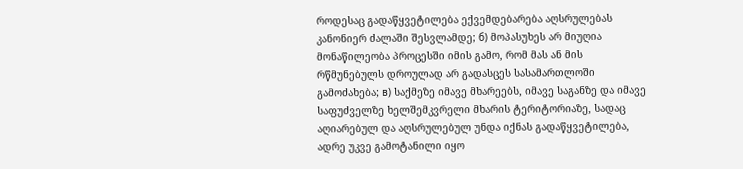როდესაც გადაწყვეტილება ექვემდებარება აღსრულებას კანონიერ ძალაში შესვლამდე; б) მოპასუხეს არ მიუღია მონაწილეობა პროცესში იმის გამო, რომ მას ან მის რწმუნებულს დროულად არ გადასცეს სასამართლოში გამოძახება; в) საქმეზე იმავე მხარეებს, იმავე საგანზე და იმავე საფუძველზე ხელშემკვრელი მხარის ტერიტორიაზე, სადაც აღიარებულ და აღსრულებულ უნდა იქნას გადაწყვეტილება, ადრე უკვე გამოტანილი იყო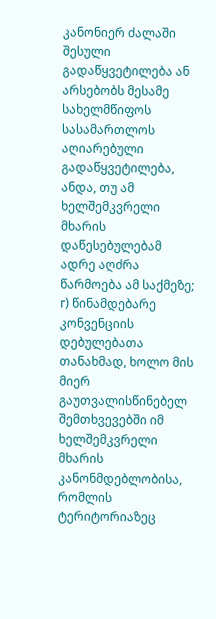კანონიერ ძალაში შესული გადაწყვეტილება ან არსებობს მესამე სახელმწიფოს სასამართლოს აღიარებული გადაწყვეტილება, ანდა, თუ ამ ხელშემკვრელი მხარის დაწესებულებამ ადრე აღძრა წარმოება ამ საქმეზე; г) წინამდებარე კონვენციის დებულებათა თანახმად, ხოლო მის მიერ გაუთვალისწინებელ შემთხვევებში იმ ხელშემკვრელი მხარის კანონმდებლობისა, რომლის ტერიტორიაზეც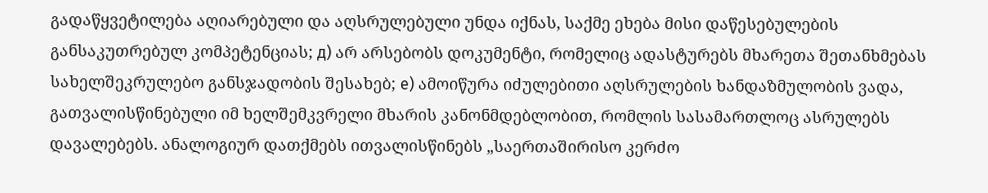გადაწყვეტილება აღიარებული და აღსრულებული უნდა იქნას, საქმე ეხება მისი დაწესებულების განსაკუთრებულ კომპეტენციას; д) არ არსებობს დოკუმენტი, რომელიც ადასტურებს მხარეთა შეთანხმებას სახელშეკრულებო განსჯადობის შესახებ; е) ამოიწურა იძულებითი აღსრულების ხანდაზმულობის ვადა, გათვალისწინებული იმ ხელშემკვრელი მხარის კანონმდებლობით, რომლის სასამართლოც ასრულებს დავალებებს. ანალოგიურ დათქმებს ითვალისწინებს „საერთაშირისო კერძო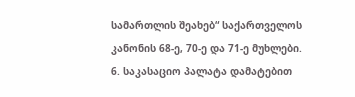სამართლის შეახებ“ საქართველოს კანონის 68-ე, 70-ე და 71-ე მუხლები.
6. საკასაციო პალატა დამატებით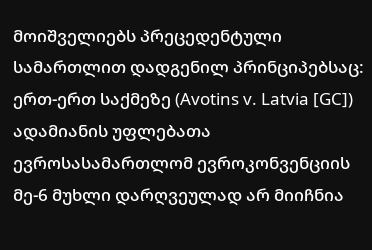მოიშველიებს პრეცედენტული სამართლით დადგენილ პრინციპებსაც: ერთ-ერთ საქმეზე (Avotins v. Latvia [GC]) ადამიანის უფლებათა ევროსასამართლომ ევროკონვენციის მე-6 მუხლი დარღვეულად არ მიიჩნია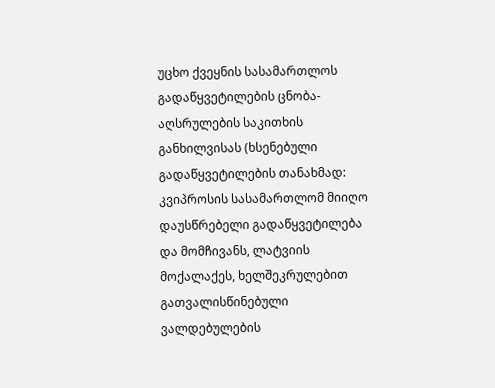უცხო ქვეყნის სასამართლოს გადაწყვეტილების ცნობა-აღსრულების საკითხის განხილვისას (ხსენებული გადაწყვეტილების თანახმად: კვიპროსის სასამართლომ მიიღო დაუსწრებელი გადაწყვეტილება და მომჩივანს, ლატვიის მოქალაქეს, ხელშეკრულებით გათვალისწინებული ვალდებულების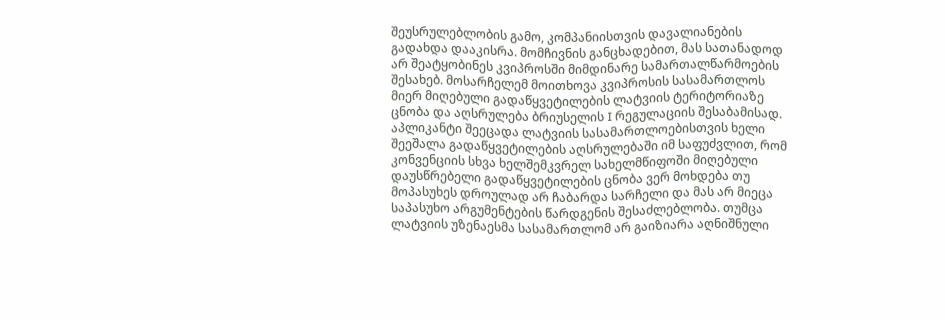შეუსრულებლობის გამო, კომპანიისთვის დავალიანების გადახდა დააკისრა. მომჩივნის განცხადებით, მას სათანადოდ არ შეატყობინეს კვიპროსში მიმდინარე სამართალწარმოების შესახებ. მოსარჩელემ მოითხოვა კვიპროსის სასამართლოს მიერ მიღებული გადაწყვეტილების ლატვიის ტერიტორიაზე ცნობა და აღსრულება ბრიუსელის I რეგულაციის შესაბამისად. აპლიკანტი შეეცადა ლატვიის სასამართლოებისთვის ხელი შეეშალა გადაწყვეტილების აღსრულებაში იმ საფუძვლით, რომ კონვენციის სხვა ხელშემკვრელ სახელმწიფოში მიღებული დაუსწრებელი გადაწყვეტილების ცნობა ვერ მოხდება თუ მოპასუხეს დროულად არ ჩაბარდა სარჩელი და მას არ მიეცა საპასუხო არგუმენტების წარდგენის შესაძლებლობა. თუმცა ლატვიის უზენაესმა სასამართლომ არ გაიზიარა აღნიშნული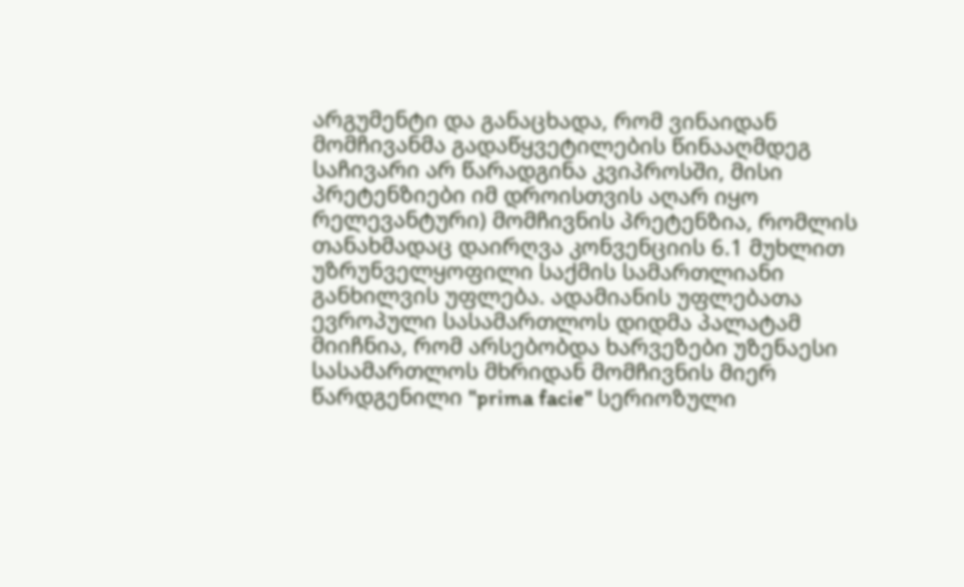არგუმენტი და განაცხადა, რომ ვინაიდან მომჩივანმა გადაწყვეტილების წინააღმდეგ საჩივარი არ წარადგინა კვიპროსში, მისი პრეტენზიები იმ დროისთვის აღარ იყო რელევანტური) მომჩივნის პრეტენზია, რომლის თანახმადაც დაირღვა კონვენციის 6.1 მუხლით უზრუნველყოფილი საქმის სამართლიანი განხილვის უფლება. ადამიანის უფლებათა ევროპული სასამართლოს დიდმა პალატამ მიიჩნია, რომ არსებობდა ხარვეზები უზენაესი სასამართლოს მხრიდან მომჩივნის მიერ წარდგენილი "prima facie" სერიოზული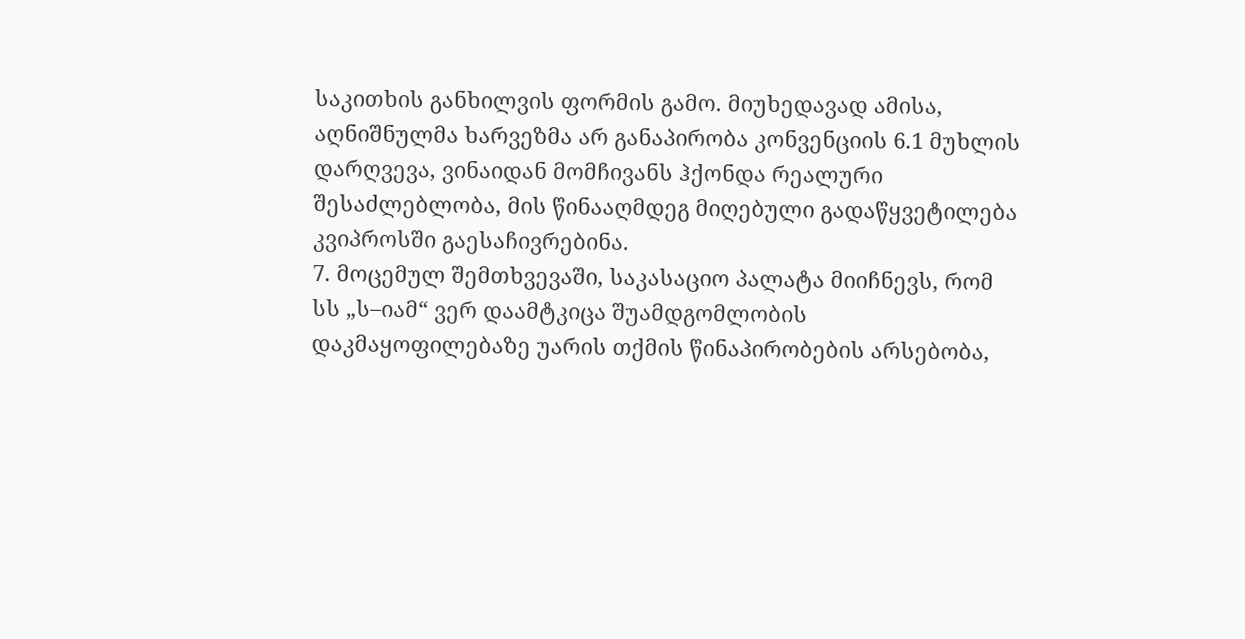საკითხის განხილვის ფორმის გამო. მიუხედავად ამისა, აღნიშნულმა ხარვეზმა არ განაპირობა კონვენციის 6.1 მუხლის დარღვევა, ვინაიდან მომჩივანს ჰქონდა რეალური შესაძლებლობა, მის წინააღმდეგ მიღებული გადაწყვეტილება კვიპროსში გაესაჩივრებინა.
7. მოცემულ შემთხვევაში, საკასაციო პალატა მიიჩნევს, რომ სს „ს–იამ“ ვერ დაამტკიცა შუამდგომლობის დაკმაყოფილებაზე უარის თქმის წინაპირობების არსებობა,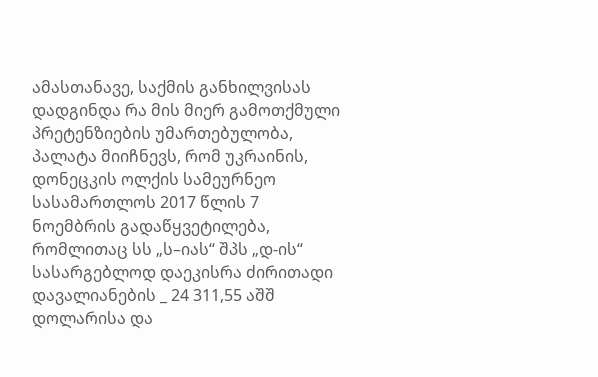ამასთანავე, საქმის განხილვისას დადგინდა რა მის მიერ გამოთქმული პრეტენზიების უმართებულობა, პალატა მიიჩნევს, რომ უკრაინის, დონეცკის ოლქის სამეურნეო სასამართლოს 2017 წლის 7 ნოემბრის გადაწყვეტილება, რომლითაც სს „ს–იას“ შპს „დ-ის“ სასარგებლოდ დაეკისრა ძირითადი დავალიანების _ 24 311,55 აშშ დოლარისა და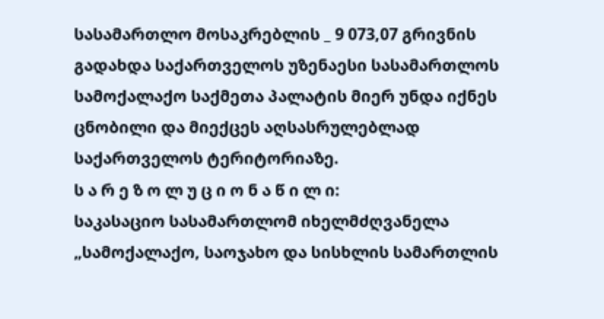სასამართლო მოსაკრებლის _ 9 073,07 გრივნის გადახდა საქართველოს უზენაესი სასამართლოს სამოქალაქო საქმეთა პალატის მიერ უნდა იქნეს ცნობილი და მიექცეს აღსასრულებლად საქართველოს ტერიტორიაზე.
ს ა რ ე ზ ო ლ უ ც ი ო ნ ა წ ი ლ ი:
საკასაციო სასამართლომ იხელმძღვანელა „სამოქალაქო, საოჯახო და სისხლის სამართლის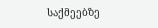საქმეებზე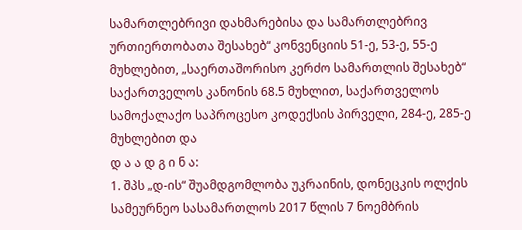სამართლებრივი დახმარებისა და სამართლებრივ ურთიერთობათა შესახებ“ კონვენციის 51-ე, 53-ე, 55-ე მუხლებით, „საერთაშორისო კერძო სამართლის შესახებ“ საქართველოს კანონის 68.5 მუხლით, საქართველოს სამოქალაქო საპროცესო კოდექსის პირველი, 284-ე, 285-ე მუხლებით და
დ ა ა დ გ ი ნ ა:
1. შპს „დ-ის“ შუამდგომლობა უკრაინის, დონეცკის ოლქის სამეურნეო სასამართლოს 2017 წლის 7 ნოემბრის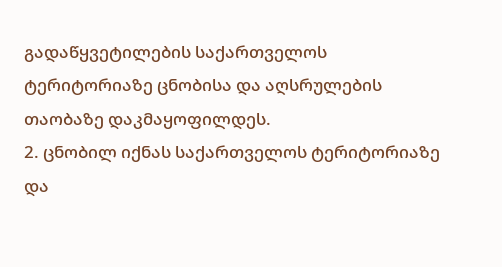გადაწყვეტილების საქართველოს ტერიტორიაზე ცნობისა და აღსრულების თაობაზე დაკმაყოფილდეს.
2. ცნობილ იქნას საქართველოს ტერიტორიაზე და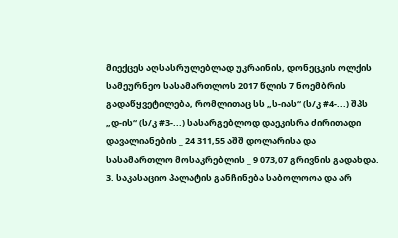მიექცეს აღსასრულებლად უკრაინის, დონეცკის ოლქის სამეურნეო სასამართლოს 2017 წლის 7 ნოემბრის გადაწყვეტილება, რომლითაც სს „ს-იას“ (ს/კ #4-...) შპს „დ-ის“ (ს/კ #3-...) სასარგებლოდ დაეკისრა ძირითადი დავალიანების _ 24 311,55 აშშ დოლარისა და სასამართლო მოსაკრებლის _ 9 073,07 გრივნის გადახდა.
3. საკასაციო პალატის განჩინება საბოლოოა და არ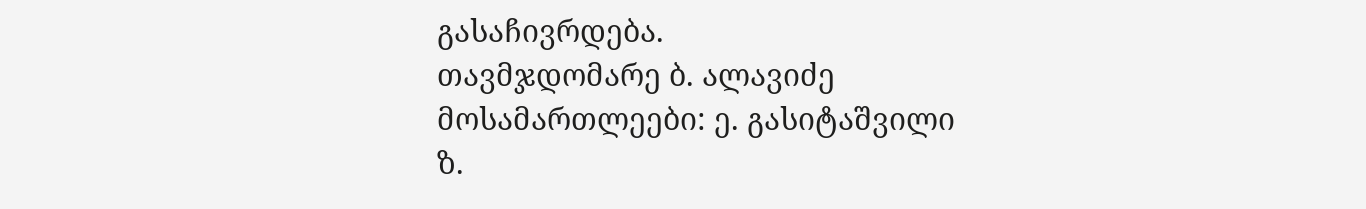გასაჩივრდება.
თავმჯდომარე ბ. ალავიძე
მოსამართლეები: ე. გასიტაშვილი
ზ.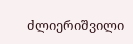ძლიერიშვილი